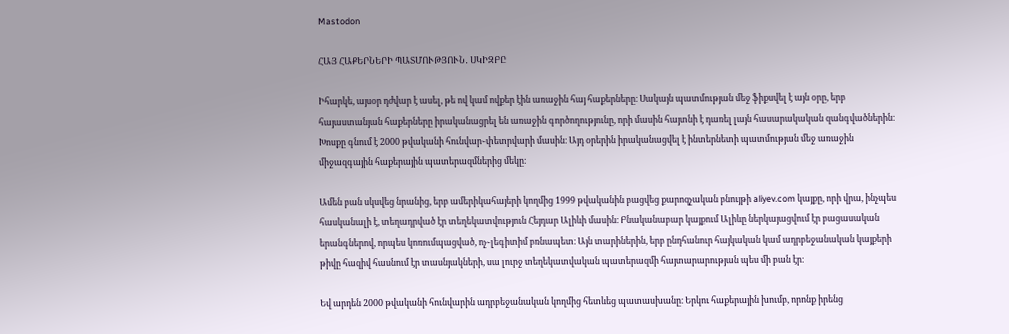Mastodon

ՀԱՅ ՀԱՔԵՐՆԵՐԻ ՊԱՏՄՈՒԹՅՈՒՆ․ ՍԿԻԶԲԸ

Իհարկե, այսօր դժվար է ասել, թե ով կամ ովքեր էին առաջին հայ հաքերները։ Սակայն պատմության մեջ ֆիքսվել է այն օրը, երբ հայաստանյան հաքերները իրականացրել են առաջին գործողությունը, որի մասին հայտնի է դառել լայն հասարակական զանգվածներին։ Խոսքը գնում է 2000 թվականի հունվար֊փետրվարի մասին։ Այդ օրերին իրականացվել է ինտերնետի պատմության մեջ առաջին միջազգային հաքերային պատերազմներից մեկը։

Ամեն բան սկսվեց նրանից, երբ ամերիկահայերի կողմից 1999 թվականին բացվեց քարոզչական բնույթի aliyev.com կայքը, որի վրա, ինչպես հասկանալի է, տեղադրված էր տեղեկատվություն Հեյդար Ալիևի մասին։ Բնականաբար կայքում Ալիևը ներկայացվում էր բացասական երանգներով, որպես կոռումպացված, ոչ֊լեգիտիմ բռնապետ։ Այն տարիներին, երբ ընդհանուր հայկական կամ ադրբեջանական կայքերի թիվը հազիվ հասնում էր տասնյակների, սա լուրջ տեղեկատվական պատերազմի հայտարարության պես մի բան էր։

Եվ արդեն 2000 թվականի հունվարին ադրբեջանական կողմից հետևեց պատասխանը։ Երկու հաքերային խումբ, որոնք իրենց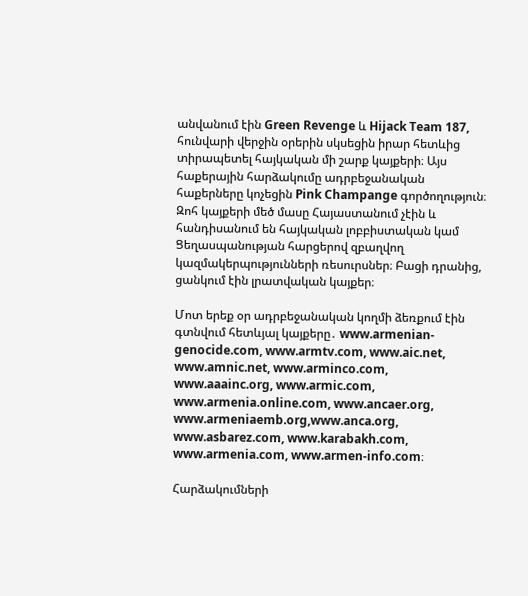անվանում էին Green Revenge և Hijack Team 187, հունվարի վերջին օրերին սկսեցին իրար հետևից տիրապետել հայկական մի շարք կայքերի։ Այս հաքերային հարձակումը ադրբեջանական հաքերները կոչեցին Pink Champange գործողություն։ Զոհ կայքերի մեծ մասը Հայաստանում չէին և հանդիսանում են հայկական լոբբիստական կամ Ցեղասպանության հարցերով զբաղվող կազմակերպությունների ռեսուրսներ։ Բացի դրանից, ցանկում էին լրատվական կայքեր։

Մոտ երեք օր ադրբեջանական կողմի ձեռքում էին գտնվում հետևյալ կայքերը․ www.armenian-genocide.com, www.armtv.com, www.aic.net, www.amnic.net, www.arminco.com, www.aaainc.org, www.armic.com, www.armenia.online.com, www.ancaer.org, www.armeniaemb.org,www.anca.org, www.asbarez.com, www.karabakh.com, www.armenia.com, www.armen-info.com։

Հարձակումների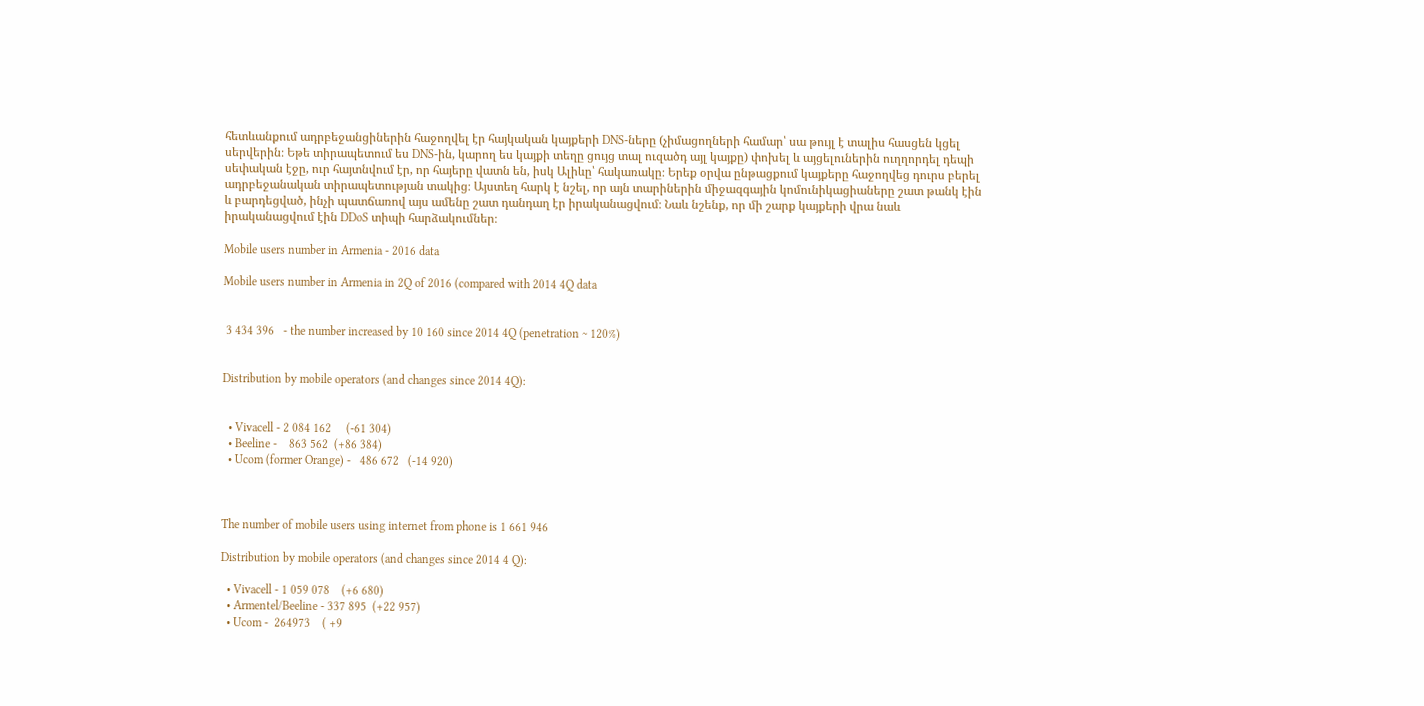հետևանքում ադրբեջանցիներին հաջողվել էր հայկական կայքերի DNS-ները (չիմացողների համար՝ սա թույլ է տալիս հասցեն կցել սերվերին։ Եթե տիրապետում ես DNS-ին, կարող ես կայքի տեղը ցույց տալ ուզածդ այլ կայքը) փոխել և այցելուներին ուղղորդել դեպի սեփական էջը, ուր հայտնվում էր, որ հայերը վատն են, իսկ Ալիևը՝ հակառակը։ Երեք օրվա ընթացքում կայքերը հաջողվեց դուրս բերել ադրբեջանական տիրապետության տակից։ Այստեղ հարկ է նշել, որ այն տարիներին միջազգային կոմունիկացիաները շատ թանկ էին և բարդեցված, ինչի պատճառով այս ամենը շատ դանդաղ էր իրականացվում։ Նաև նշենք, որ մի շարք կայքերի վրա նաև իրականացվում էին DDoS տիպի հարձակումներ։

Mobile users number in Armenia - 2016 data

Mobile users number in Armenia in 2Q of 2016 (compared with 2014 4Q data


 3 434 396   - the number increased by 10 160 since 2014 4Q (penetration ~ 120%)


Distribution by mobile operators (and changes since 2014 4Q):


  • Vivacell - 2 084 162     (-61 304)
  • Beeline -    863 562  (+86 384)
  • Ucom (former Orange) -   486 672   (-14 920)



The number of mobile users using internet from phone is 1 661 946

Distribution by mobile operators (and changes since 2014 4 Q):

  • Vivacell - 1 059 078    (+6 680)
  • Armentel/Beeline - 337 895  (+22 957)
  • Ucom -  264973    ( +9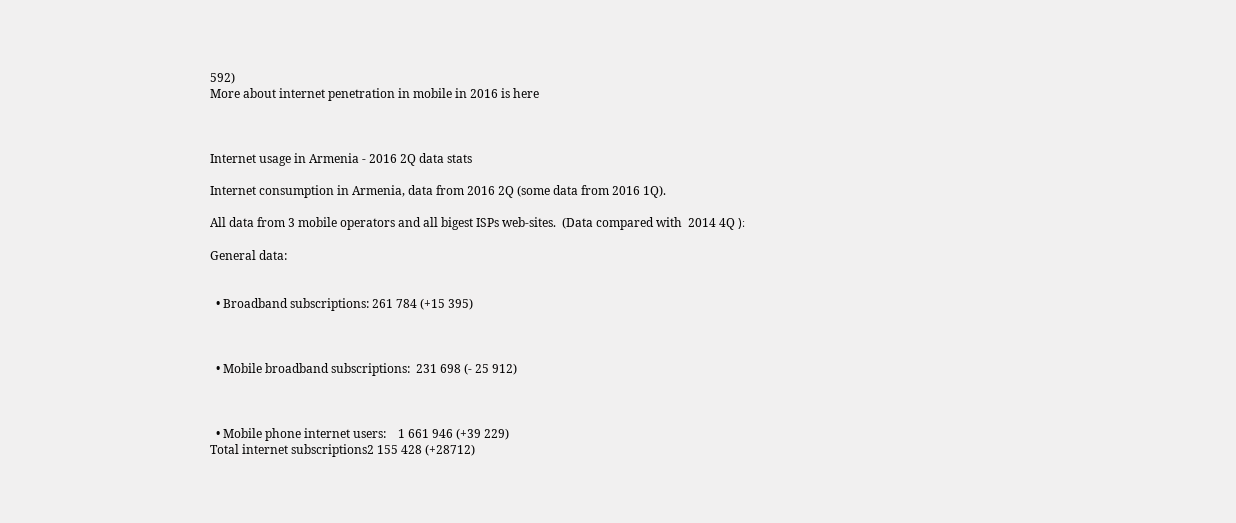592)
More about internet penetration in mobile in 2016 is here



Internet usage in Armenia - 2016 2Q data stats

Internet consumption in Armenia, data from 2016 2Q (some data from 2016 1Q).

All data from 3 mobile operators and all bigest ISPs web-sites.  (Data compared with  2014 4Q )։

General data:


  • Broadband subscriptions: 261 784 (+15 395)



  • Mobile broadband subscriptions:  231 698 (- 25 912)



  • Mobile phone internet users:    1 661 946 (+39 229)
Total internet subscriptions2 155 428 (+28712)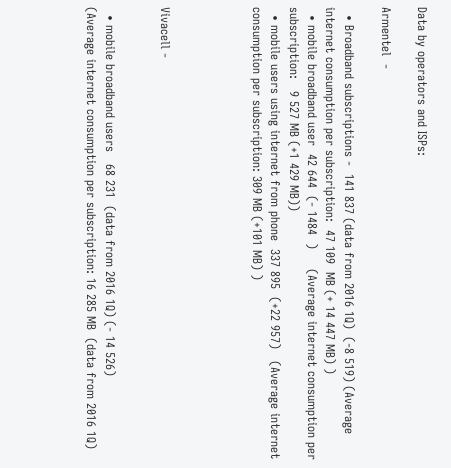Data by operators and ISPs:

Armentel  -

  • Broadband subscriptions -  141 837 (data from 2016 1Q)  (-8 519) (Average internet consumption per subscription:  47 109  MB (+ 14 447 MB) )
  • mobile broadband user  42 644  (- 1484  )     (Average internet consumption per subscription:   9 527 MB (+1 429 MB))
  • mobile users using internet from phone  337 895  (+22 957)   (Average internet consumption per subscription: 309 MB (+101 MB) )




Vivacell -


  • mobile broadband users   68 231  (data from 2016 1Q) (- 14 526)
(Average internet consumption per subscription: 16 285 MB  (data from 2016 1Q)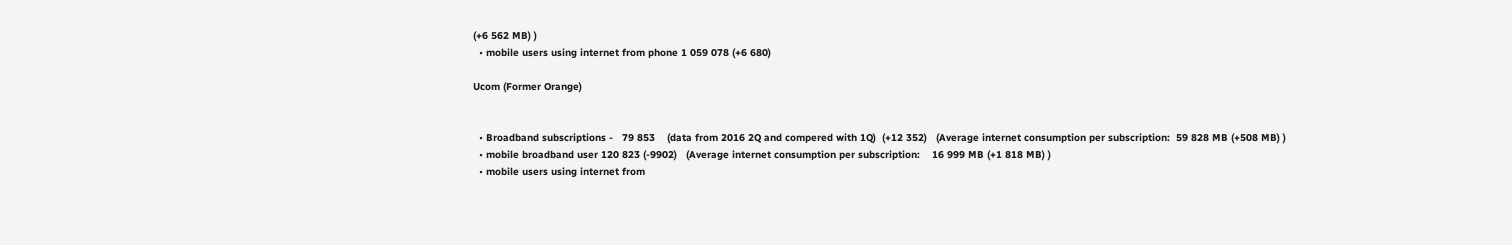(+6 562 MB) )
  • mobile users using internet from phone 1 059 078 (+6 680)

Ucom (Former Orange)


  • Broadband subscriptions -   79 853    (data from 2016 2Q and compered with 1Q)  (+12 352)   (Average internet consumption per subscription:  59 828 MB (+508 MB) )
  • mobile broadband user 120 823 (-9902)   (Average internet consumption per subscription:    16 999 MB (+1 818 MB) )
  • mobile users using internet from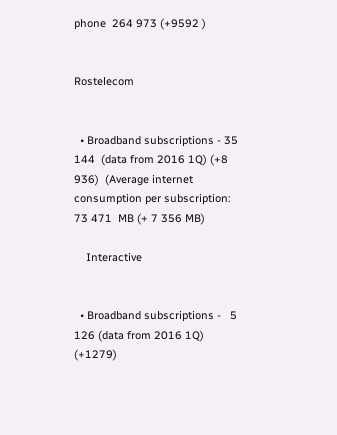phone  264 973 (+9592 )


Rostelecom


  • Broadband subscriptions - 35 144  (data from 2016 1Q) (+8 936)  (Average internet consumption per subscription:   73 471  MB (+ 7 356 MB)

    Interactive


  • Broadband subscriptions -   5 126 (data from 2016 1Q) (+1279)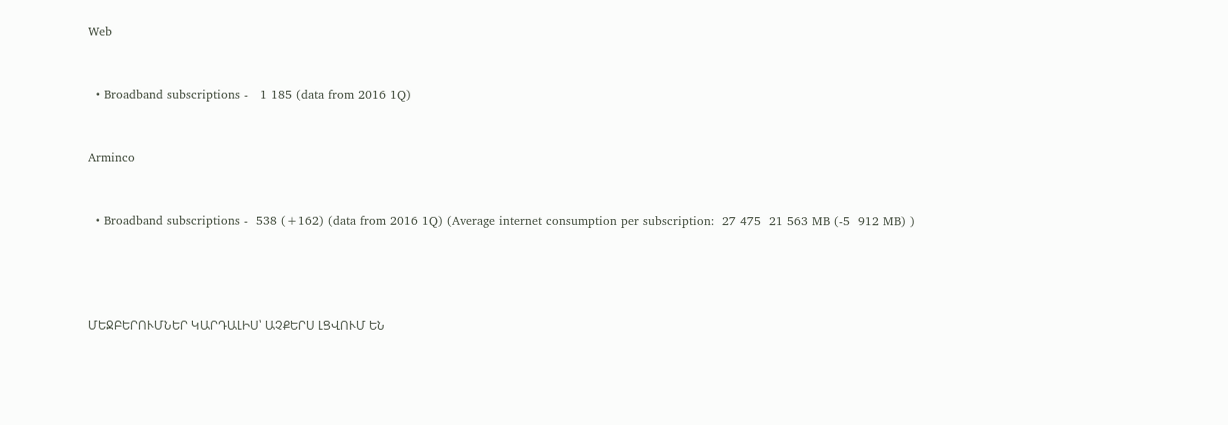Web


  • Broadband subscriptions -   1 185 (data from 2016 1Q)


Arminco


  • Broadband subscriptions -  538 (+162) (data from 2016 1Q) (Average internet consumption per subscription:  27 475  21 563 MB (-5  912 MB) )




ՄԵՋԲԵՐՈՒՄՆԵՐ ԿԱՐԴԱԼԻՍ՝ ԱՉՔԵՐՍ ԼՑՎՈՒՄ ԵՆ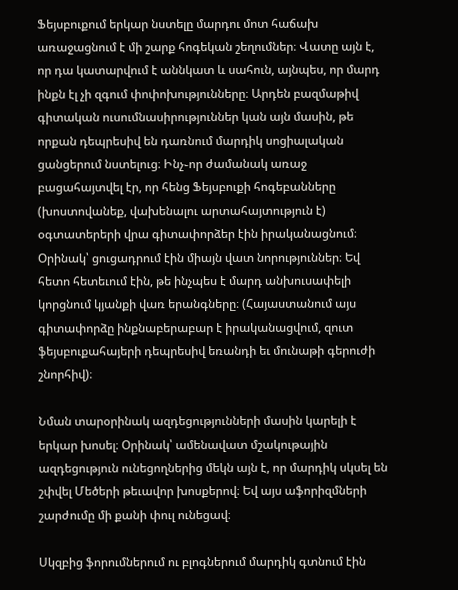Ֆեյսբուքում երկար նստելը մարդու մոտ հաճախ առաջացնում է մի շարք հոգեկան շեղումներ։ Վատը այն է, որ դա կատարվում է աննկատ և սահուն, այնպես, որ մարդ ինքն էլ չի զգում փոփոխությունները։ Արդեն բազմաթիվ գիտական ուսումնասիրություններ կան այն մասին, թե որքան դեպրեսիվ են դառնում մարդիկ սոցիալական ցանցերում նստելուց։ Ինչ֊որ ժամանակ առաջ բացահայտվել էր, որ հենց Ֆեյսբուքի հոգեբանները (խոստովանեք, վախենալու արտահայտություն է) օգտատերերի վրա գիտափորձեր էին իրականացնում։ Օրինակ՝ ցուցադրում էին միայն վատ նորություններ։ Եվ հետո հետեւում էին, թե ինչպես է մարդ անխուսափելի կորցնում կյանքի վառ երանգները։ (Հայաստանում այս գիտափորձը ինքնաբերաբար է իրականացվում, զուտ ֆեյսբուքահայերի դեպրեսիվ եռանդի եւ մունաթի գերուժի շնորհիվ)։

Նման տարօրինակ ազդեցությունների մասին կարելի է երկար խոսել։ Օրինակ՝ ամենավատ մշակութային ազդեցություն ունեցողներից մեկն այն է, որ մարդիկ սկսել են շփվել Մեծերի թեւավոր խոսքերով։ Եվ այս աֆորիզմների շարժումը մի քանի փուլ ունեցավ։

Սկզբից ֆորումներում ու բլոգներում մարդիկ գտնում էին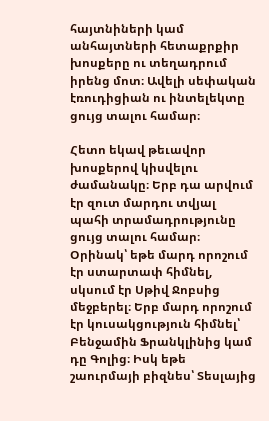հայտնիների կամ անհայտների հետաքրքիր խոսքերը ու տեղադրում իրենց մոտ։ Ավելի սեփական էռուդիցիան ու ինտելեկտը ցույց տալու համար։

Հետո եկավ թեւավոր խոսքերով կիսվելու ժամանակը։ Երբ դա արվում էր զուտ մարդու տվյալ պահի տրամադրությունը ցույց տալու համար։ Օրինակ՝ եթե մարդ որոշում էր ստարտափ հիմնել, սկսում էր Սթիվ Ջոբսից մեջբերել։ Երբ մարդ որոշում էր կուսակցություն հիմնել՝ Բենջամին Ֆրանկլինից կամ դը Գոլից։ Իսկ եթե շաուրմայի բիզնես՝ Տեսլայից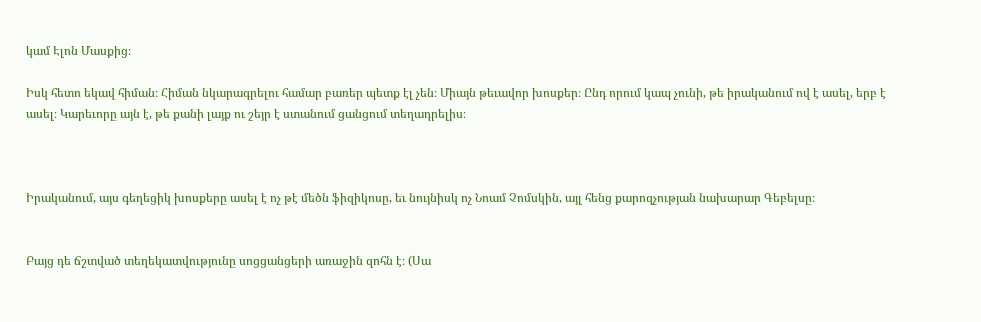կամ Էլոն Մասքից։

Իսկ հետո եկավ հիման։ Հիման նկարագրելու համար բառեր պետք էլ չեն։ Միայն թեւավոր խոսքեր։ Ընդ որում կապ չունի, թե իրականում ով է ասել, երբ է ասել։ Կարեւորը այն է, թե քանի լայք ու շեյր է ստանում ցանցում տեղադրելիս։



Իրականում, այս գեղեցիկ խոսքերը ասել է ոչ թէ մեծն ֆիզիկոսը, եւ նույնիսկ ոչ Նոամ Չոմսկին, այլ հենց քարոզչության նախարար Գեբելսը։


Բայց դե ճշտված տեղեկատվությունը սոցցանցերի առաջին զոհն է։ (Սա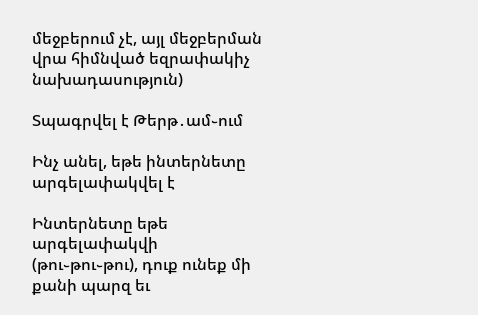մեջբերում չէ, այլ մեջբերման վրա հիմնված եզրափակիչ նախադասություն)

Տպագրվել է Թերթ․ամ֊ում

Ինչ անել, եթե ինտերնետը արգելափակվել է

Ինտերնետը եթե արգելափակվի (թու֊թու֊թու), դուք ունեք մի քանի պարզ եւ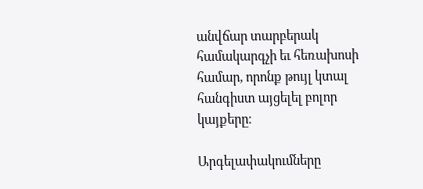անվճար տարբերակ համակարգչի եւ հեռախոսի համար, որոնք թույլ կտալ հանգիստ այցելել բոլոր կայքերը։

Արգելափակումները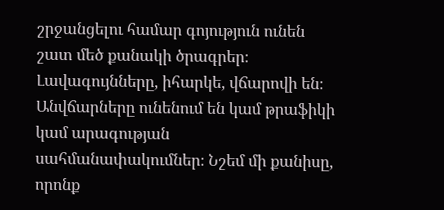շրջանցելու համար գոյություն ունեն շատ մեծ քանակի ծրագրեր։ Լավագույնները, իհարկե, վճարովի են։ Անվճարները ունենում են կամ թրաֆիկի կամ արագության սահմանափակումներ։ Նշեմ մի քանիսը, որոնք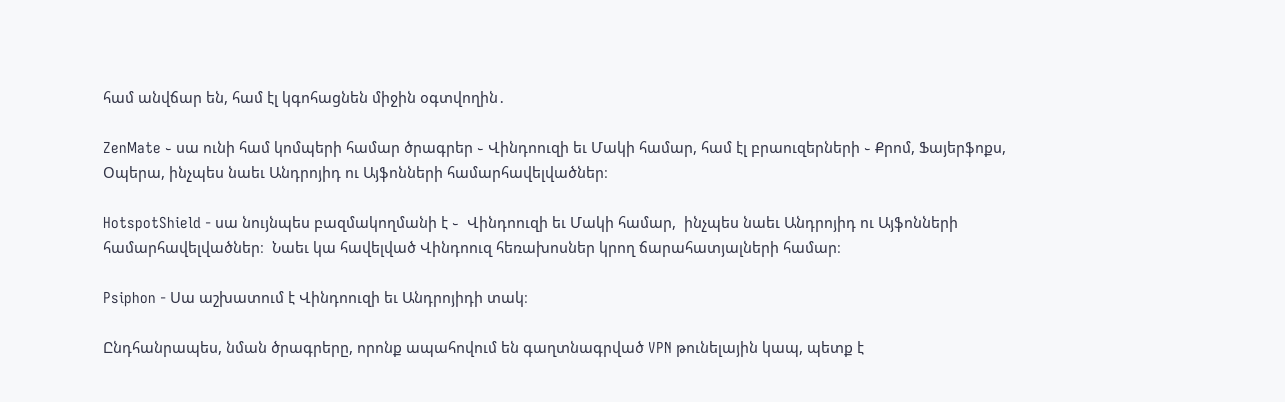համ անվճար են, համ էլ կգոհացնեն միջին օգտվողին․

ZenMate ֊ սա ունի համ կոմպերի համար ծրագրեր ֊ Վինդոուզի եւ Մակի համար, համ էլ բրաուզերների ֊ Քրոմ, Ֆայերֆոքս, Օպերա, ինչպես նաեւ Անդրոյիդ ու Այֆոնների համարհավելվածներ։

HotspotShield - սա նույնպես բազմակողմանի է ֊  Վինդոուզի եւ Մակի համար,  ինչպես նաեւ Անդրոյիդ ու Այֆոնների համարհավելվածներ։  Նաեւ կա հավելված Վինդոուզ հեռախոսներ կրող ճարահատյալների համար։

Psiphon - Սա աշխատում է Վինդոուզի եւ Անդրոյիդի տակ։

Ընդհանրապես, նման ծրագրերը, որոնք ապահովում են գաղտնագրված VPN թունելային կապ, պետք է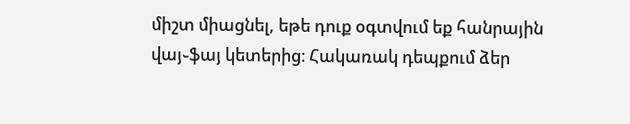միշտ միացնել, եթե դուք օգտվում եք հանրային վայ֊ֆայ կետերից։ Հակառակ դեպքում ձեր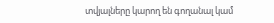տվյալները կարող են գողանալ կամ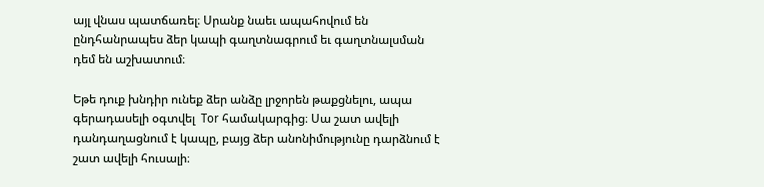այլ վնաս պատճառել։ Սրանք նաեւ ապահովում են ընդհանրապես ձեր կապի գաղտնագրում եւ գաղտնալսման դեմ են աշխատում։

Եթե դուք խնդիր ունեք ձեր անձը լրջորեն թաքցնելու, ապա գերադասելի օգտվել  Tor համակարգից։ Սա շատ ավելի դանդաղացնում է կապը, բայց ձեր անոնիմությունը դարձնում է շատ ավելի հուսալի։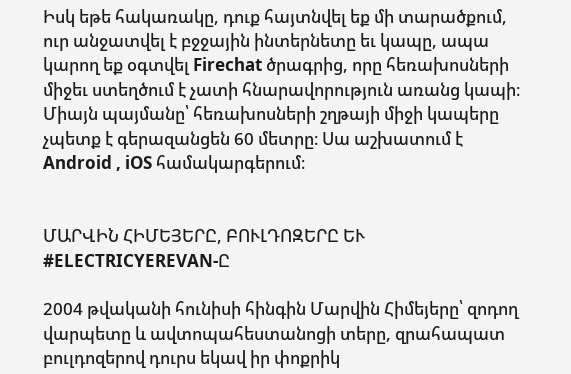Իսկ եթե հակառակը, դուք հայտնվել եք մի տարածքում, ուր անջատվել է բջջային ինտերնետը եւ կապը, ապա կարող եք օգտվել Firechat ծրագրից, որը հեռախոսների միջեւ ստեղծում է չատի հնարավորություն առանց կապի։ Միայն պայմանը՝ հեռախոսների շղթայի միջի կապերը չպետք է գերազանցեն 60 մետրը։ Սա աշխատում է Android , iOS համակարգերում։


ՄԱՐՎԻՆ ՀԻՄԵՅԵՐԸ, ԲՈՒԼԴՈԶԵՐԸ ԵՒ #ELECTRICYEREVAN-Ը

2004 թվականի հունիսի հինգին Մարվին Հիմեյերը՝ զոդող վարպետը և ավտոպահեստանոցի տերը, զրահապատ բուլդոզերով դուրս եկավ իր փոքրիկ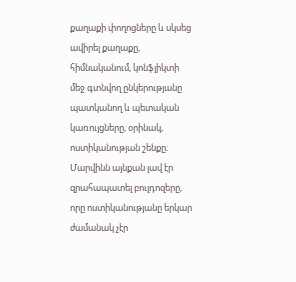քաղաքի փողոցները և սկսեց ավիրել քաղաքը, հիմնականում, կոնֆլիկտի մեջ գտնվող ընկերությանը պատկանող և պետական կառույցները, օրինակ, ոստիկանության շենքը։ Մարվինն այնքան լավ էր զրահապատել բուլդոզերը, որը ոստիկանությանը երկար ժամանակ չէր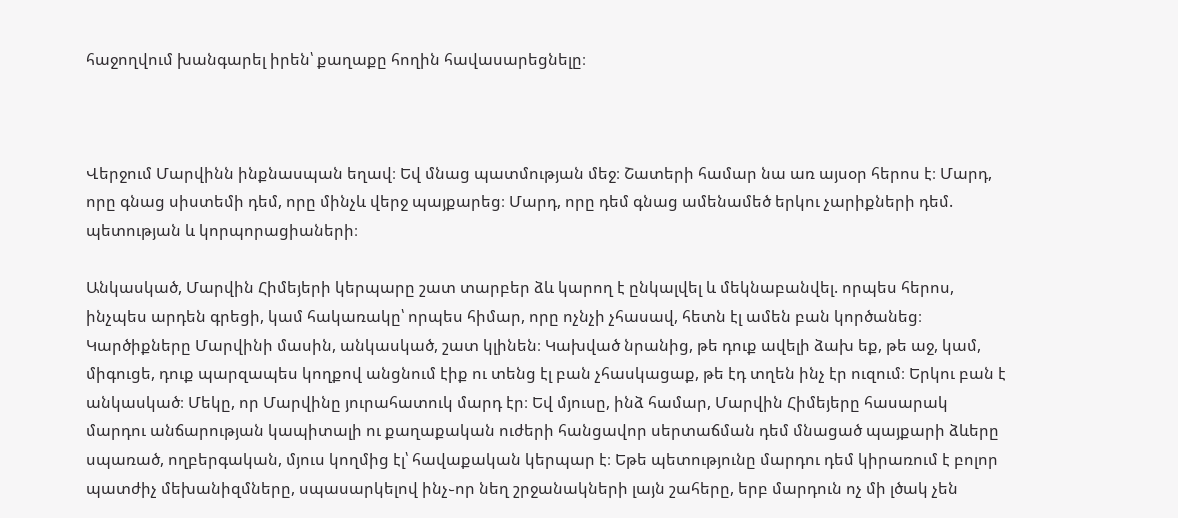հաջողվում խանգարել իրեն՝ քաղաքը հողին հավասարեցնելը։



Վերջում Մարվինն ինքնասպան եղավ։ Եվ մնաց պատմության մեջ։ Շատերի համար նա առ այսօր հերոս է։ Մարդ, որը գնաց սիստեմի դեմ, որը մինչև վերջ պայքարեց։ Մարդ, որը դեմ գնաց ամենամեծ երկու չարիքների դեմ. պետության և կորպորացիաների։

Անկասկած, Մարվին Հիմեյերի կերպարը շատ տարբեր ձև կարող է ընկալվել և մեկնաբանվել. որպես հերոս, ինչպես արդեն գրեցի, կամ հակառակը՝ որպես հիմար, որը ոչնչի չհասավ, հետն էլ ամեն բան կործանեց։ Կարծիքները Մարվինի մասին, անկասկած, շատ կլինեն։ Կախված նրանից, թե դուք ավելի ձախ եք, թե աջ, կամ, միգուցե, դուք պարզապես կողքով անցնում էիք ու տենց էլ բան չհասկացաք, թե էդ տղեն ինչ էր ուզում։ Երկու բան է անկասկած։ Մեկը, որ Մարվինը յուրահատուկ մարդ էր։ Եվ մյուսը, ինձ համար, Մարվին Հիմեյերը հասարակ մարդու անճարության կապիտալի ու քաղաքական ուժերի հանցավոր սերտաճման դեմ մնացած պայքարի ձևերը սպառած, ողբերգական, մյուս կողմից էլ՝ հավաքական կերպար է։ Եթե պետությունը մարդու դեմ կիրառում է բոլոր պատժիչ մեխանիզմները, սպասարկելով ինչ֊որ նեղ շրջանակների լայն շահերը, երբ մարդուն ոչ մի լծակ չեն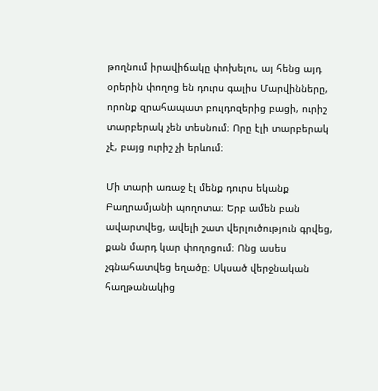թողնում իրավիճակը փոխելու, այ հենց այդ օրերին փողոց են դուրս գալիս Մարվինները, որոնք զրահապատ բուլդոզերից բացի, ուրիշ տարբերակ չեն տեսնում։ Որը էլի տարբերակ չէ, բայց ուրիշ չի երևում։

Մի տարի առաջ էլ մենք դուրս եկանք Բաղրամյանի պողոտա։ Երբ ամեն բան ավարտվեց, ավելի շատ վերլուծություն գրվեց, քան մարդ կար փողոցում։ Ոնց ասես չգնահատվեց եղածը։ Սկսած վերջնական հաղթանակից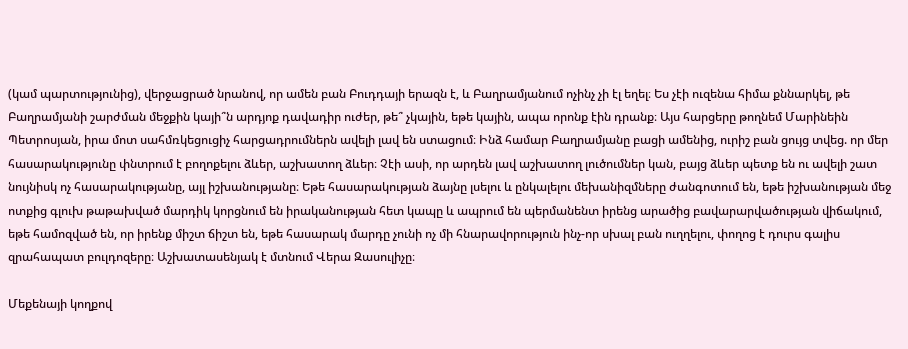(կամ պարտությունից), վերջացրած նրանով, որ ամեն բան Բուդդայի երազն է, և Բաղրամյանում ոչինչ չի էլ եղել։ Ես չէի ուզենա հիմա քննարկել, թե Բաղրամյանի շարժման մեջքին կայի՞ն արդյոք դավադիր ուժեր, թե՞ չկային, եթե կային, ապա որոնք էին դրանք։ Այս հարցերը թողնեմ Մարինեին Պետրոսյան, իրա մոտ սահմռկեցուցիչ հարցադրումներն ավելի լավ են ստացում։ Ինձ համար Բաղրամյանը բացի ամենից, ուրիշ բան ցույց տվեց. որ մեր հասարակությունը փնտրում է բողոքելու ձևեր, աշխատող ձևեր։ Չէի ասի, որ արդեն լավ աշխատող լուծումներ կան, բայց ձևեր պետք են ու ավելի շատ նույնիսկ ոչ հասարակությանը, այլ իշխանությանը։ Եթե հասարակության ձայնը լսելու և ընկալելու մեխանիզմները ժանգոտում են, եթե իշխանության մեջ ոտքից գլուխ թաթախված մարդիկ կորցնում են իրականության հետ կապը և ապրում են պերմանենտ իրենց արածից բավարարվածության վիճակում, եթե համոզված են, որ իրենք միշտ ճիշտ են, եթե հասարակ մարդը չունի ոչ մի հնարավորություն ինչ-որ սխալ բան ուղղելու, փողոց է դուրս գալիս զրահապատ բուլդոզերը։ Աշխատասենյակ է մտնում Վերա Զասուլիչը։

Մեքենայի կողքով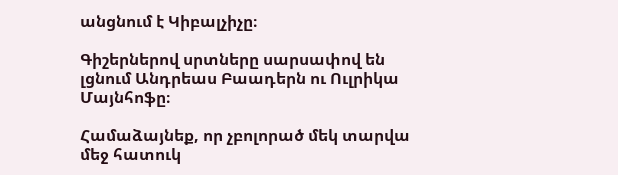անցնում է Կիբալչիչը։

Գիշերներով սրտները սարսափով են լցնում Անդրեաս Բաադերն ու Ուլրիկա Մայնհոֆը։

Համաձայնեք, որ չբոլորած մեկ տարվա մեջ հատուկ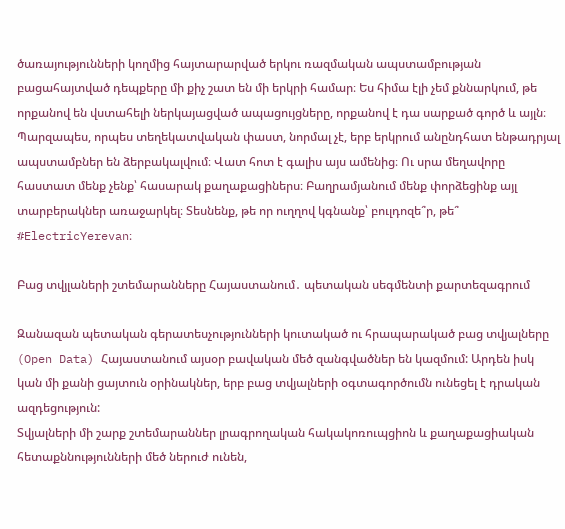ծառայությունների կողմից հայտարարված երկու ռազմական ապստամբության բացահայտված դեպքերը մի քիչ շատ են մի երկրի համար։ Ես հիմա էլի չեմ քննարկում, թե որքանով են վստահելի ներկայացված ապացույցները, որքանով է դա սարքած գործ և այլն։ Պարզապես, որպես տեղեկատվական փաստ, նորմալ չէ, երբ երկրում անընդհատ ենթադրյալ ապստամբներ են ձերբակալվում։ Վատ հոտ է գալիս այս ամենից։ Ու սրա մեղավորը հաստատ մենք չենք՝ հասարակ քաղաքացիներս։ Բաղրամյանում մենք փորձեցինք այլ տարբերակներ առաջարկել։ Տեսնենք, թե որ ուղղով կգնանք՝ բուլդոզե՞ր, թե՞ #ElectricYerevan։

Բաց տվյլաների շտեմարանները Հայաստանում․ պետական սեգմենտի քարտեզագրում

Զանազան պետական գերատեսչությունների կուտակած ու հրապարակած բաց տվյալները (Open Data) Հայաստանում այսօր բավական մեծ զանգվածներ են կազմում: Արդեն իսկ կան մի քանի ցայտուն օրինակներ, երբ բաց տվյալների օգտագործումն ունեցել է դրական ազդեցություն:
Տվյալների մի շարք շտեմարաններ լրագրողական հակակոռուպցիոն և քաղաքացիական հետաքննությունների մեծ ներուժ ունեն,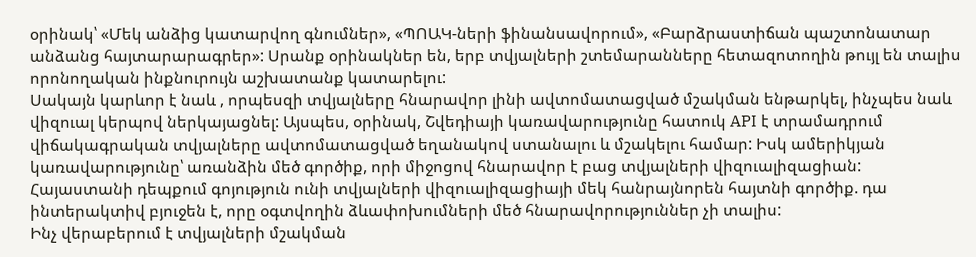օրինակ՝ «Մեկ անձից կատարվող գնումներ», «ՊՈԱԿ-ների ֆինանսավորում», «Բարձրաստիճան պաշտոնատար անձանց հայտարարագրեր»: Սրանք օրինակներ են, երբ տվյալների շտեմարանները հետազոտողին թույլ են տալիս որոնողական ինքնուրույն աշխատանք կատարելու:
Սակայն կարևոր է նաև , որպեսզի տվյալները հնարավոր լինի ավտոմատացված մշակման ենթարկել, ինչպես նաև վիզուալ կերպով ներկայացնել: Այսպես, օրինակ, Շվեդիայի կառավարությունը հատուկ API է տրամադրում վիճակագրական տվյալները ավտոմատացված եղանակով ստանալու և մշակելու համար: Իսկ ամերիկյան կառավարությունը՝ առանձին մեծ գործիք, որի միջոցով հնարավոր է բաց տվյալների վիզուալիզացիան:
Հայաստանի դեպքում գոյություն ունի տվյալների վիզուալիզացիայի մեկ հանրայնորեն հայտնի գործիք. դա ինտերակտիվ բյուջեն է, որը օգտվողին ձևափոխումների մեծ հնարավորություններ չի տալիս:
Ինչ վերաբերում է տվյալների մշակման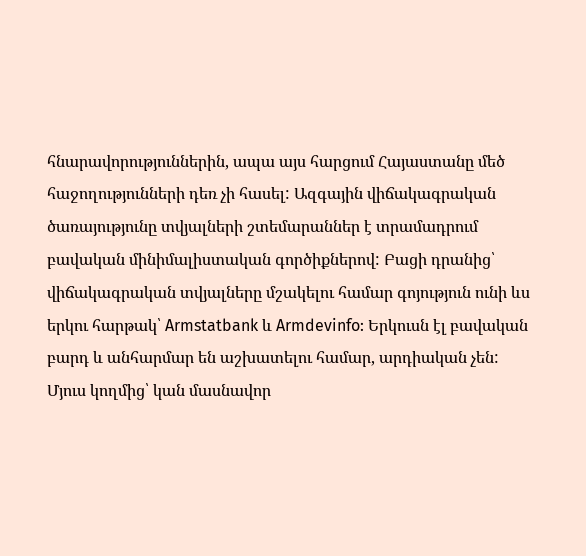հնարավորություններին, ապա այս հարցում Հայաստանը մեծ հաջողությունների դեռ չի հասել: Ազգային վիճակագրական ծառայությունը տվյալների շտեմարաններ է տրամադրում բավական մինիմալիստական գործիքներով: Բացի դրանից՝ վիճակագրական տվյալները մշակելու համար գոյություն ունի ևս երկու հարթակ՝ Armstatbank և Armdevinfo: Երկուսն էլ բավական բարդ և անհարմար են աշխատելու համար, արդիական չեն:
Մյուս կողմից՝ կան մասնավոր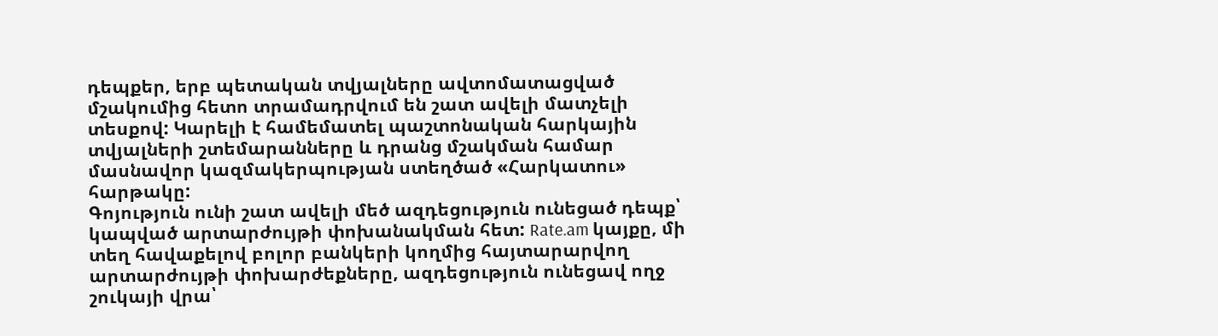դեպքեր, երբ պետական տվյալները ավտոմատացված մշակումից հետո տրամադրվում են շատ ավելի մատչելի տեսքով: Կարելի է համեմատել պաշտոնական հարկային տվյալների շտեմարանները և դրանց մշակման համար մասնավոր կազմակերպության ստեղծած «Հարկատու» հարթակը:
Գոյություն ունի շատ ավելի մեծ ազդեցություն ունեցած դեպք՝ կապված արտարժույթի փոխանակման հետ: Rate.am կայքը, մի տեղ հավաքելով բոլոր բանկերի կողմից հայտարարվող արտարժույթի փոխարժեքները, ազդեցություն ունեցավ ողջ շուկայի վրա՝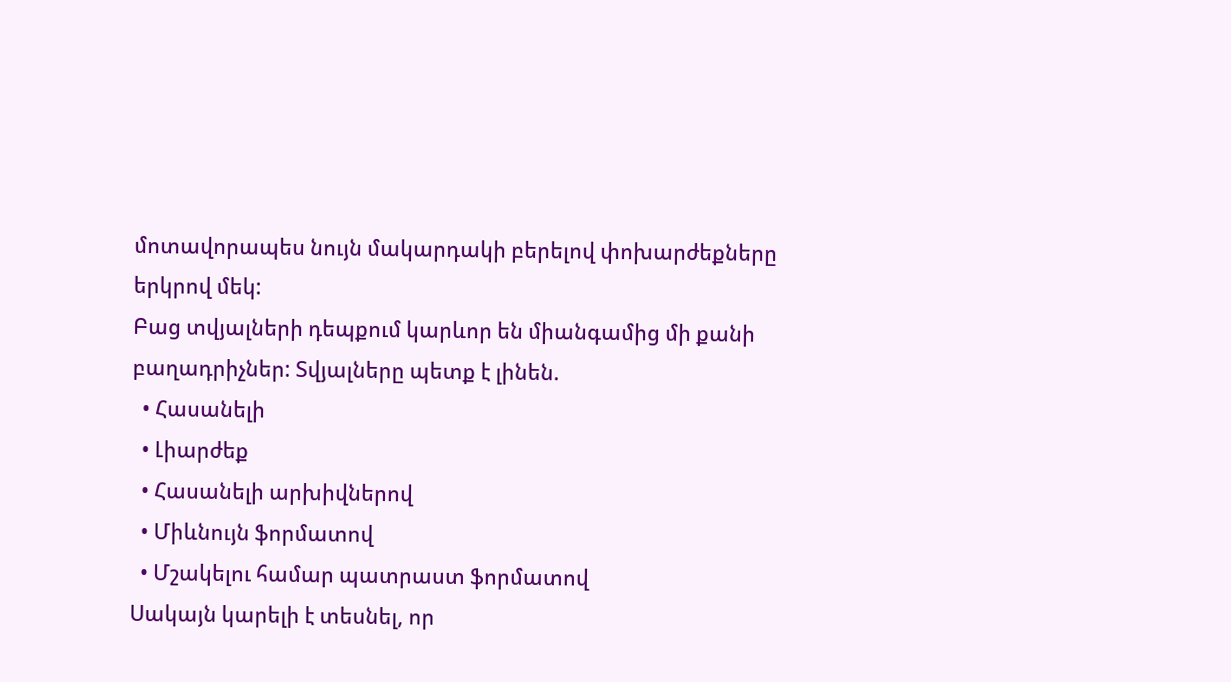մոտավորապես նույն մակարդակի բերելով փոխարժեքները երկրով մեկ:
Բաց տվյալների դեպքում կարևոր են միանգամից մի քանի բաղադրիչներ: Տվյալները պետք է լինեն.
  • Հասանելի
  • Լիարժեք
  • Հասանելի արխիվներով
  • Միևնույն ֆորմատով
  • Մշակելու համար պատրաստ ֆորմատով
Սակայն կարելի է տեսնել, որ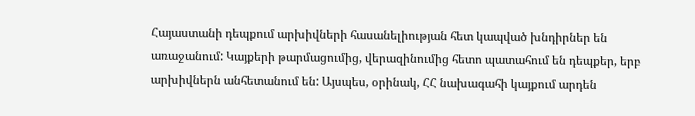Հայաստանի դեպքում արխիվների հասանելիության հետ կապված խնդիրներ են առաջանում: Կայքերի թարմացումից, վերազինումից հետո պատահում են դեպքեր, երբ արխիվներն անհետանում են: Այսպես, օրինակ, ՀՀ նախագահի կայքում արդեն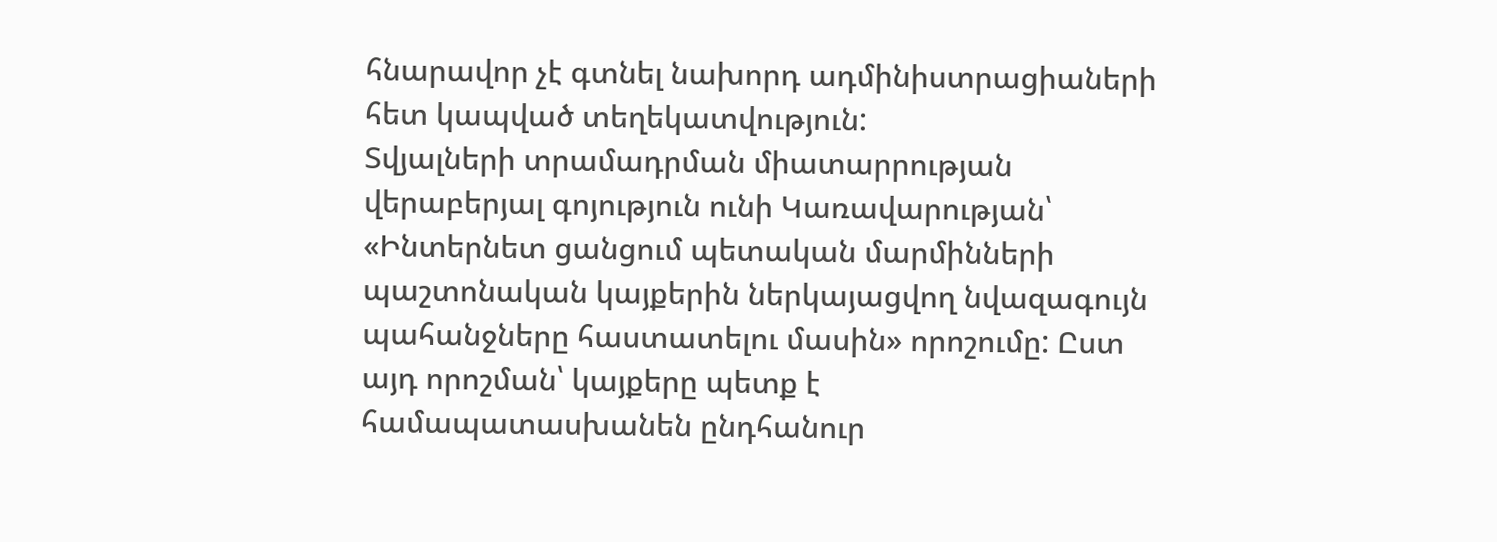հնարավոր չէ գտնել նախորդ ադմինիստրացիաների հետ կապված տեղեկատվություն:
Տվյալների տրամադրման միատարրության վերաբերյալ գոյություն ունի Կառավարության՝ «Ինտերնետ ցանցում պետական մարմինների պաշտոնական կայքերին ներկայացվող նվազագույն պահանջները հաստատելու մասին» որոշումը: Ըստ այդ որոշման՝ կայքերը պետք է համապատասխանեն ընդհանուր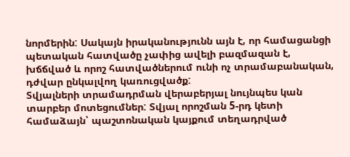նորմերին: Սակայն իրականությունն այն է, որ համացանցի պետական հատվածը չափից ավելի բազմազան է, խճճված և որոշ հատվածներում ունի ոչ տրամաբանական, դժվար ընկալվող կառուցվածք:
Տվյալների տրամադրման վերաբերյալ նույնպես կան տարբեր մոտեցումներ: Տվյալ որոշման 5-րդ կետի համաձայն՝ պաշտոնական կայքում տեղադրված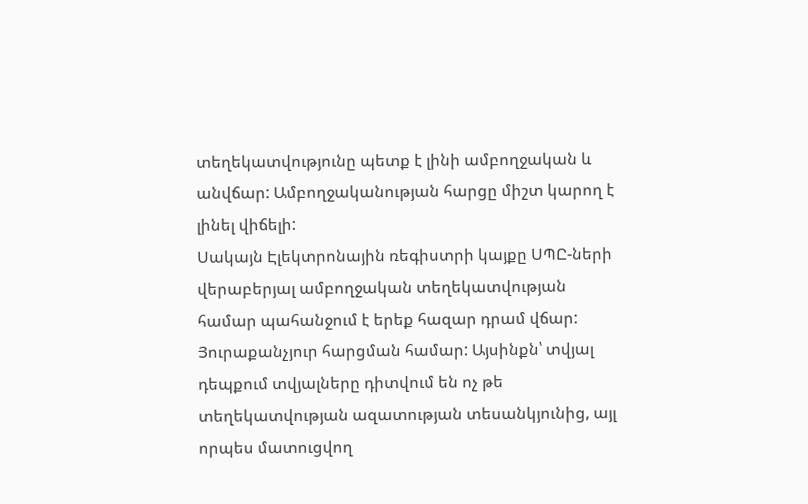տեղեկատվությունը պետք է լինի ամբողջական և անվճար: Ամբողջականության հարցը միշտ կարող է լինել վիճելի:
Սակայն Էլեկտրոնային ռեգիստրի կայքը ՍՊԸ-ների վերաբերյալ ամբողջական տեղեկատվության համար պահանջում է երեք հազար դրամ վճար: Յուրաքանչյուր հարցման համար: Այսինքն՝ տվյալ դեպքում տվյալները դիտվում են ոչ թե տեղեկատվության ազատության տեսանկյունից, այլ որպես մատուցվող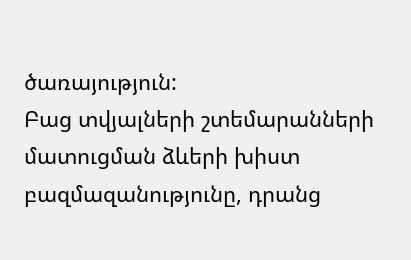ծառայություն:
Բաց տվյալների շտեմարանների մատուցման ձևերի խիստ բազմազանությունը, դրանց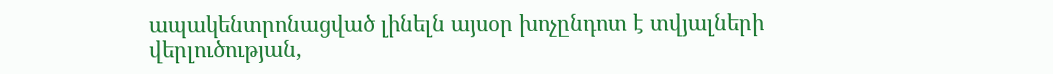ապակենտրոնացված լինելն այսօր խոչընդոտ է տվյալների վերլուծության,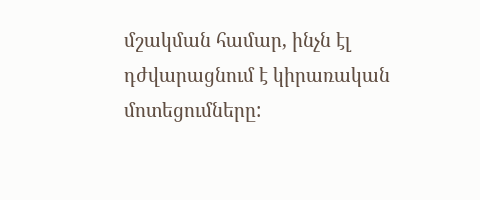մշակման համար, ինչն էլ դժվարացնում է կիրառական մոտեցումները: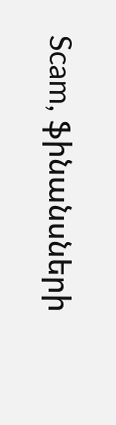Scam, ֆինանսների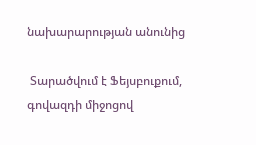նախարարության անունից

 Տարածվում է Ֆեյսբուքում, գովազդի միջոցով